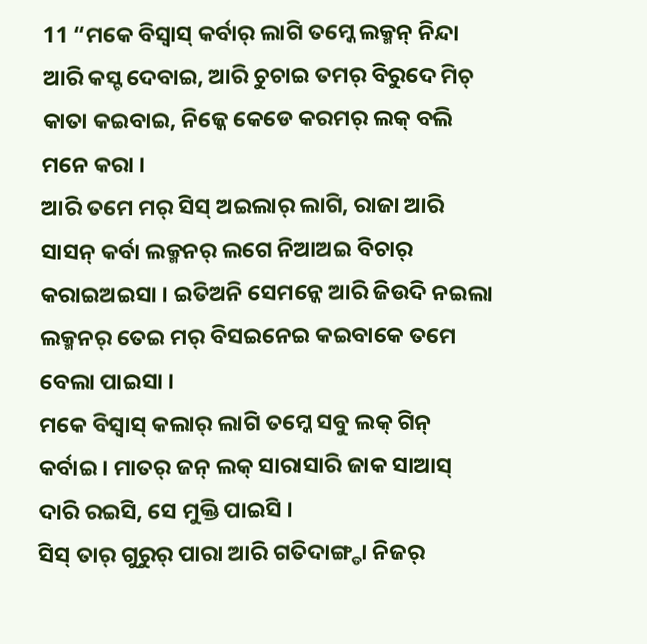11 “ମକେ ବିସ୍ବାସ୍ କର୍ବାର୍ ଲାଗି ତମ୍କେ ଲକ୍ମନ୍ ନିନ୍ଦା ଆରି କସ୍ଟ ଦେବାଇ, ଆରି ଚୁଚାଇ ତମର୍ ବିରୁଦେ ମିଚ୍ କାତା କଇବାଇ, ନିଜ୍କେ କେଡେ କରମର୍ ଲକ୍ ବଲି ମନେ କରା ।
ଆରି ତମେ ମର୍ ସିସ୍ ଅଇଲାର୍ ଲାଗି, ରାଜା ଆରି ସାସନ୍ କର୍ବା ଲକ୍ମନର୍ ଲଗେ ନିଆଅଇ ବିଚାର୍ କରାଇଅଇସା । ଇତିଅନି ସେମନ୍କେ ଆରି ଜିଉଦି ନଇଲା ଲକ୍ମନର୍ ତେଇ ମର୍ ବିସଇନେଇ କଇବାକେ ତମେ ବେଲା ପାଇସା ।
ମକେ ବିସ୍ବାସ୍ କଲାର୍ ଲାଗି ତମ୍କେ ସବୁ ଲକ୍ ଗିନ୍ କର୍ବାଇ । ମାତର୍ ଜନ୍ ଲକ୍ ସାରାସାରି ଜାକ ସାଆସ୍ ଦାରି ରଇସି, ସେ ମୁକ୍ତି ପାଇସି ।
ସିସ୍ ତାର୍ ଗୁରୁର୍ ପାରା ଆରି ଗତିଦାଙ୍ଗ୍ଡା ନିଜର୍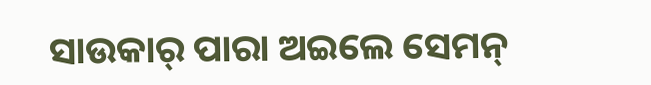ସାଉକାର୍ ପାରା ଅଇଲେ ସେମନ୍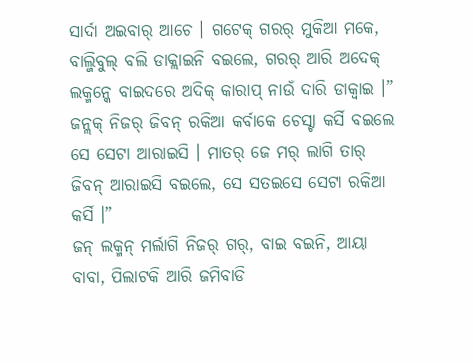ସାର୍ଦା ଅଇବାର୍ ଆଚେ । ଗଟେକ୍ ଗରର୍ ମୁକିଆ ମକେ, ବାଲ୍ଜିବୁଲ୍ ବଲି ଡାକ୍ଲାଇନି ବଇଲେ, ଗରର୍ ଆରି ଅଦେକ୍ ଲକ୍ମନ୍କେ ବାଇଦରେ ଅଦିକ୍ କାରାପ୍ ନାଉଁ ଦାରି ଡାକ୍ବାଇ ।”
ଜନ୍ଲକ୍ ନିଜର୍ ଜିବନ୍ ରକିଆ କର୍ବାକେ ଚେସ୍ଟା କର୍ସି ବଇଲେ ସେ ସେଟା ଆରାଇସି । ମାତର୍ ଜେ ମର୍ ଲାଗି ତାର୍ ଜିବନ୍ ଆରାଇସି ବଇଲେ, ସେ ସତଇସେ ସେଟା ରକିଆ କର୍ସି ।”
ଜନ୍ ଲକ୍ମନ୍ ମର୍ଲାଗି ନିଜର୍ ଗର୍, ବାଇ ବଇନି, ଆୟା ବାବା, ପିଲାଟକି ଆରି ଜମିବାଡି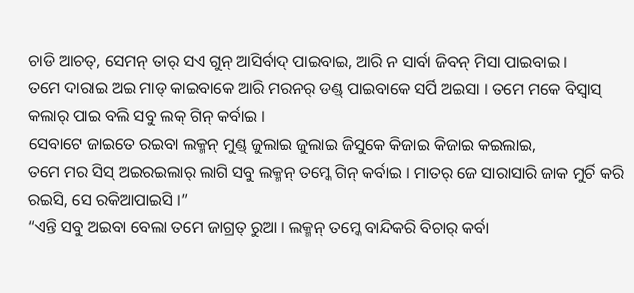ଚାଡି ଆଚତ୍, ସେମନ୍ ତାର୍ ସଏ ଗୁନ୍ ଆସିର୍ବାଦ୍ ପାଇବାଇ, ଆରି ନ ସାର୍ବା ଜିବନ୍ ମିସା ପାଇବାଇ ।
ତମେ ଦାରାଇ ଅଇ ମାଡ୍ କାଇବାକେ ଆରି ମରନର୍ ଡଣ୍ଡ୍ ପାଇବାକେ ସର୍ପି ଅଇସା । ତମେ ମକେ ବିସ୍ବାସ୍ କଲାର୍ ପାଇ ବଲି ସବୁ ଲକ୍ ଗିନ୍ କର୍ବାଇ ।
ସେବାଟେ ଜାଇତେ ରଇବା ଲକ୍ମନ୍ ମୁଣ୍ଡ୍ ଜୁଲାଇ ଜୁଲାଇ ଜିସୁକେ କିଜାଇ କିଜାଇ କଇଲାଇ,
ତମେ ମର ସିସ୍ ଅଇରଇଲାର୍ ଲାଗି ସବୁ ଲକ୍ମନ୍ ତମ୍କେ ଗିନ୍ କର୍ବାଇ । ମାତର୍ ଜେ ସାରାସାରି ଜାକ ମୁର୍ଚି କରି ରଇସି, ସେ ରକିଆପାଇସି ।”
“ଏନ୍ତି ସବୁ ଅଇବା ବେଲା ତମେ ଜାଗ୍ରତ୍ ରୁଆ । ଲକ୍ମନ୍ ତମ୍କେ ବାନ୍ଦିକରି ବିଚାର୍ କର୍ବା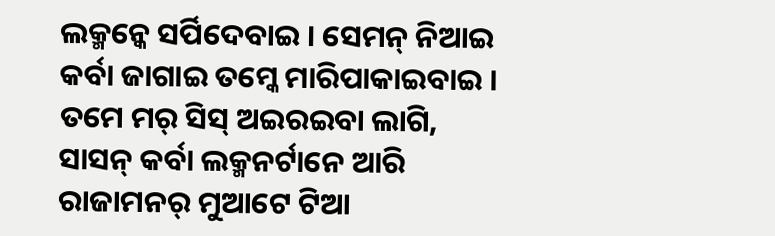ଲକ୍ମନ୍କେ ସର୍ପିଦେବାଇ । ସେମନ୍ ନିଆଇ କର୍ବା ଜାଗାଇ ତମ୍କେ ମାରିପାକାଇବାଇ । ତମେ ମର୍ ସିସ୍ ଅଇରଇବା ଲାଗି, ସାସନ୍ କର୍ବା ଲକ୍ମନର୍ଟାନେ ଆରି ରାଜାମନର୍ ମୁଆଟେ ଟିଆ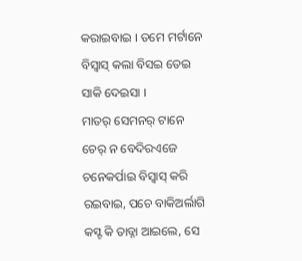କରାଇବାଇ । ତମେ ମର୍ଟାନେ ବିସ୍ବାସ୍ କଲା ବିସଇ ତେଇ ସାକି ଦେଇସା ।
ମାତର୍ ସେମନର୍ ଟାନେ ଚେର୍ ନ ବେଦିରଏଜେ ଚନେକର୍ପାଇ ବିସ୍ବାସ୍ କରି ରଇବାଇ, ପଚେ ବାକିଅର୍ଲାଗି କସ୍ଟ କି ତାଡ୍ନା ଆଇଲେ, ସେ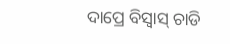ଦାପ୍ରେ ବିସ୍ବାସ୍ ଚାଡି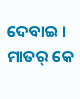ଦେବାଇ ।
ମାତର୍ କେ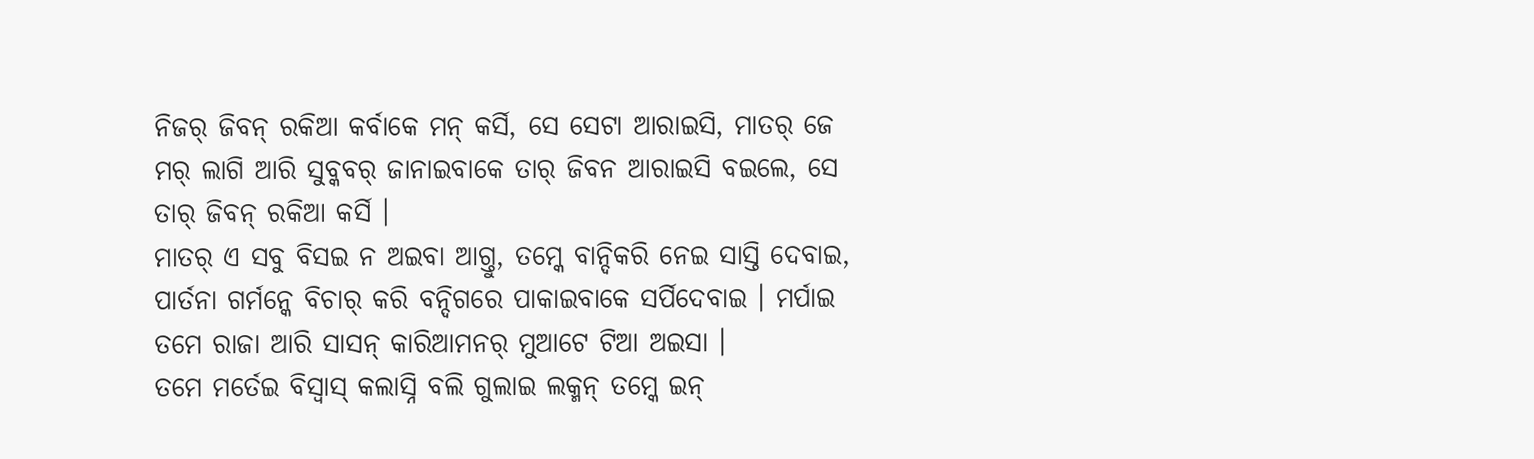ନିଜର୍ ଜିବନ୍ ରକିଆ କର୍ବାକେ ମନ୍ କର୍ସି, ସେ ସେଟା ଆରାଇସି, ମାତର୍ ଜେ ମର୍ ଲାଗି ଆରି ସୁବ୍କବର୍ ଜାନାଇବାକେ ତାର୍ ଜିବନ ଆରାଇସି ବଇଲେ, ସେ ତାର୍ ଜିବନ୍ ରକିଆ କର୍ସି ।
ମାତର୍ ଏ ସବୁ ବିସଇ ନ ଅଇବା ଆଗ୍ତୁ, ତମ୍କେ ବାନ୍ଦିକରି ନେଇ ସାସ୍ତି ଦେବାଇ, ପାର୍ତନା ଗର୍ମନ୍କେ ବିଚାର୍ କରି ବନ୍ଦିଗରେ ପାକାଇବାକେ ସର୍ପିଦେବାଇ । ମର୍ପାଇ ତମେ ରାଜା ଆରି ସାସନ୍ କାରିଆମନର୍ ମୁଆଟେ ଟିଆ ଅଇସା ।
ତମେ ମର୍ତେଇ ବିସ୍ବାସ୍ କଲାସ୍ନି ବଲି ଗୁଲାଇ ଲକ୍ମନ୍ ତମ୍କେ ଇନ୍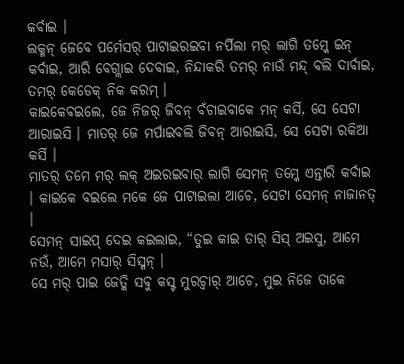କର୍ବାଇ ।
ଲକ୍ମନ୍ ଜେବେ ପର୍ମେସର୍ ପାଟାଇରଇବା ନର୍ପିଲା ମର୍ ଲାଗି ତମ୍କେ ଇନ୍ କର୍ବାଇ, ଆରି ବେଗ୍ଲାଇ ଦେବାଇ, ନିନ୍ଦାକରି ତମର୍ ନାଉଁ ମନ୍ଦ୍ ବଲି ଦାର୍ବାଇ, ତମର୍ କେଡେକ୍ ନିକ କରମ୍ ।
କାଇକେବଇଲେ, ଜେ ନିଜର୍ ଜିବନ୍ ବଁଚାଇବାକେ ମନ୍ କର୍ସି, ସେ ସେଟା ଆରାଇସି । ମାତର୍ ଜେ ମର୍ପାଇବଲି ଜିବନ୍ ଆରାଇସି, ସେ ସେଟା ରକିଆ କର୍ସି ।
ମାତର୍ ତମେ ମର୍ ଲକ୍ ଅଇରଇବାର୍ ଲାଗି ସେମନ୍ ତମ୍କେ ଏନ୍ତାରି କର୍ବାଇ । କାଇକେ ବଇଲେ ମକେ ଜେ ପାଟାଇଲା ଆଚେ, ସେଟା ସେମନ୍ ନାଜାନତ୍ ।
ସେମନ୍ ସାଇପ୍ ଦେଇ କଇଲାଇ, “ତୁଇ କାଇ ତାର୍ ସିସ୍ ଅଇସୁ, ଆମେ ନଉଁ, ଆମେ ମସାର୍ ସିସ୍ମନ୍ ।
ସେ ମର୍ ପାଇ ଜେତ୍କି ସବୁ କସ୍ଟ ମୁରଚ୍ବାର୍ ଆଚେ, ମୁଇ ନିଜେ ତାକେ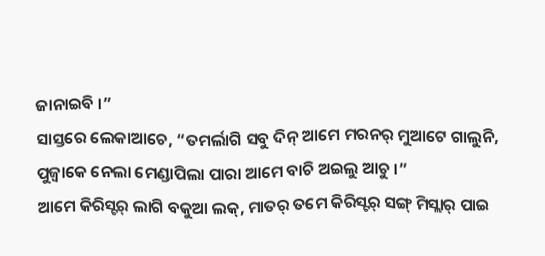ଜାନାଇବି ।”
ସାସ୍ତରେ ଲେକାଆଚେ, “ତମର୍ଲାଗି ସବୁ ଦିନ୍ ଆମେ ମରନର୍ ମୁଆଟେ ଗାଲୁନି, ପୁଜ୍ବାକେ ନେଲା ମେଣ୍ଡାପିଲା ପାରା ଆମେ ବାଚି ଅଇଲୁ ଆଚୁ ।”
ଆମେ କିରିସ୍ଟର୍ ଲାଗି ବକୁଆ ଲକ୍, ମାତର୍ ତମେ କିରିସ୍ଟର୍ ସଙ୍ଗ୍ ମିସ୍ଲାର୍ ପାଇ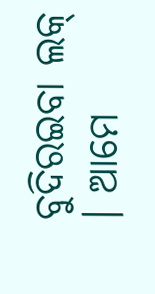ବୁଦିରଇବା ଲକ୍ । ଆମେ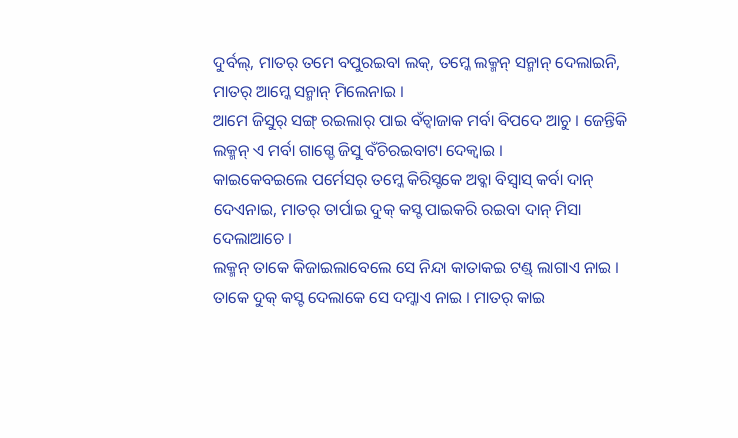ଦୁର୍ବଲ୍, ମାତର୍ ତମେ ବପୁରଇବା ଲକ୍, ତମ୍କେ ଲକ୍ମନ୍ ସନ୍ମାନ୍ ଦେଲାଇନି, ମାତର୍ ଆମ୍କେ ସନ୍ମାନ୍ ମିଲେନାଇ ।
ଆମେ ଜିସୁର୍ ସଙ୍ଗ୍ ରଇଲାର୍ ପାଇ ବଁଚ୍ବାଜାକ ମର୍ବା ବିପଦେ ଆଚୁ । ଜେନ୍ତିକି ଲକ୍ମନ୍ ଏ ମର୍ବା ଗାଗ୍ଡେ ଜିସୁ ବଁଚିରଇବାଟା ଦେକ୍ବାଇ ।
କାଇକେବଇଲେ ପର୍ମେସର୍ ତମ୍କେ କିରିସ୍ଟକେ ଅବ୍କା ବିସ୍ବାସ୍ କର୍ବା ଦାନ୍ ଦେଏନାଇ, ମାତର୍ ତାର୍ପାଇ ଦୁକ୍ କସ୍ଟ ପାଇକରି ରଇବା ଦାନ୍ ମିସା ଦେଲାଆଚେ ।
ଲକ୍ମନ୍ ତାକେ କିଜାଇଲାବେଲେ ସେ ନିନ୍ଦା କାତାକଇ ଟଣ୍ଡ୍ ଲାଗାଏ ନାଇ । ତାକେ ଦୁକ୍ କସ୍ଟ ଦେଲାକେ ସେ ଦମ୍କାଏ ନାଇ । ମାତର୍ କାଇ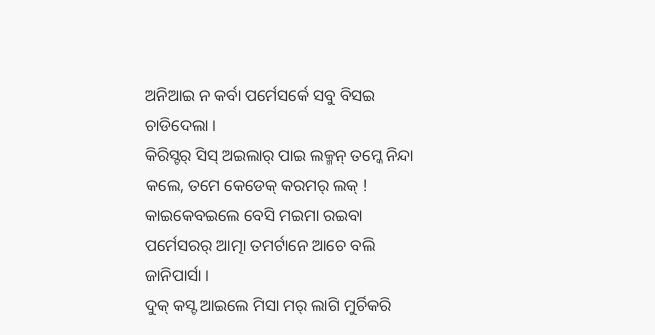ଅନିଆଇ ନ କର୍ବା ପର୍ମେସର୍କେ ସବୁ ବିସଇ ଚାଡିଦେଲା ।
କିରିସ୍ଟର୍ ସିସ୍ ଅଇଲାର୍ ପାଇ ଲକ୍ମନ୍ ତମ୍କେ ନିନ୍ଦା କଲେ, ତମେ କେଡେକ୍ କରମର୍ ଲକ୍ ! କାଇକେବଇଲେ ବେସି ମଇମା ରଇବା ପର୍ମେସରର୍ ଆତ୍ମା ତମର୍ଟାନେ ଆଚେ ବଲି ଜାନିପାର୍ସା ।
ଦୁକ୍ କସ୍ଟ ଆଇଲେ ମିସା ମର୍ ଲାଗି ମୁର୍ଚିକରି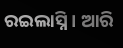ରଇଲାସ୍ନି । ଆରି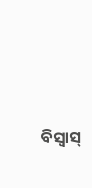ବିସ୍ବାସ୍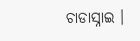ଚାଡାସ୍ନାଇ ।